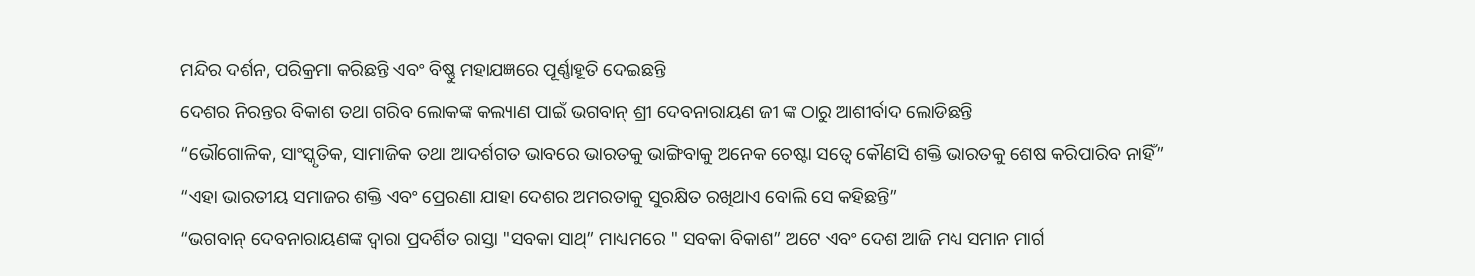ମନ୍ଦିର ଦର୍ଶନ, ପରିକ୍ରମା କରିଛନ୍ତି ଏବଂ ବିଷ୍ଣୁ ମହାଯଜ୍ଞରେ ପୂର୍ଣ୍ଣାହୂତି ଦେଇଛନ୍ତି
ଦେଶର ନିରନ୍ତର ବିକାଶ ତଥା ଗରିବ ଲୋକଙ୍କ କଲ୍ୟାଣ ପାଇଁ ଭଗବାନ୍ ଶ୍ରୀ ଦେବନାରାୟଣ ଜୀ ଙ୍କ ଠାରୁ ଆଶୀର୍ବାଦ ଲୋଡିଛନ୍ତି
“ଭୌଗୋଳିକ, ସାଂସ୍କୃତିକ, ସାମାଜିକ ତଥା ଆଦର୍ଶଗତ ଭାବରେ ଭାରତକୁ ଭାଙ୍ଗିବାକୁ ଅନେକ ଚେଷ୍ଟା ସତ୍ୱେ କୌଣସି ଶକ୍ତି ଭାରତକୁ ଶେଷ କରିପାରିବ ନାହିଁ”
“ଏହା ଭାରତୀୟ ସମାଜର ଶକ୍ତି ଏବଂ ପ୍ରେରଣା ଯାହା ଦେଶର ଅମରତାକୁ ସୁରକ୍ଷିତ ରଖିଥାଏ ବୋଲି ସେ କହିଛନ୍ତି”
“ଭଗବାନ୍ ଦେବନାରାୟଣଙ୍କ ଦ୍ୱାରା ପ୍ରଦର୍ଶିତ ରାସ୍ତା "ସବକା ସାଥ୍‌” ମାଧ୍ୟମରେ " ସବକା ବିକାଶ” ଅଟେ ଏବଂ ଦେଶ ଆଜି ମଧ୍ୟ ସମାନ ମାର୍ଗ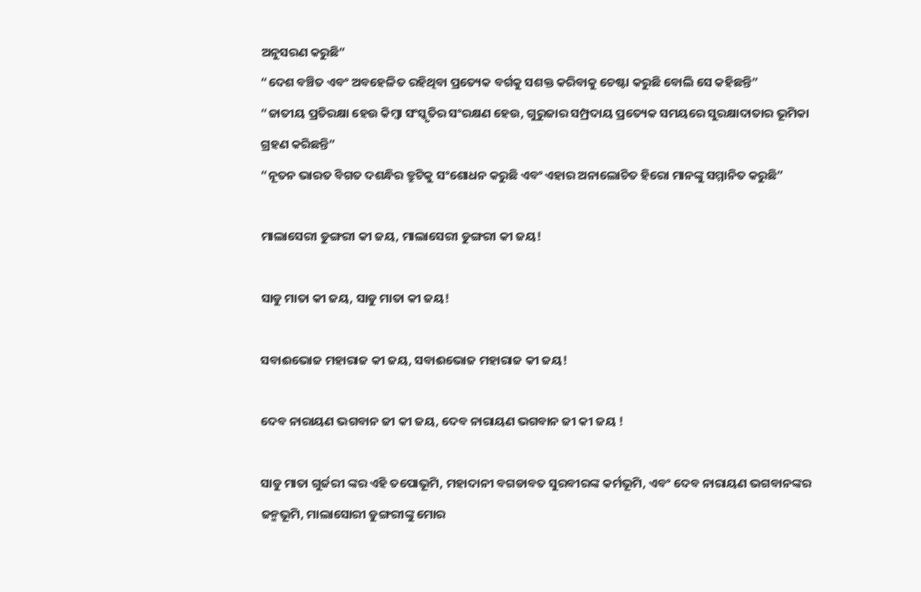ଅନୁସରଣ କରୁଛି”
“ଦେଶ ବଞ୍ଚିତ ଏବଂ ଅବହେଳିତ ରହିଥିବା ପ୍ରତ୍ୟେକ ବର୍ଗକୁ ସଶକ୍ତ କରିବାକୁ ଚେଷ୍ଟା କରୁଛି ବୋଲି ସେ କହିଛନ୍ତି”
“ଜାତୀୟ ପ୍ରତିରକ୍ଷା ହେଉ କିମ୍ବା ସଂସ୍କୃତିର ସଂରକ୍ଷଣ ହେଉ, ଗୁରୁଜାର ସମ୍ପ୍ରଦାୟ ପ୍ରତ୍ୟେକ ସମୟରେ ସୁରକ୍ଷାଦାତାର ଭୂମିକା ଗ୍ରହଣ କରିଛନ୍ତି”
“ନୂତନ ଭାରତ ବିଗତ ଦଶନ୍ଧିର ତ୍ରୁଟିକୁ ସଂଶୋଧନ କରୁଛି ଏବଂ ଏହାର ଅନାଲୋଚିତ ହିରୋ ମାନଙ୍କୁ ସମ୍ମାନିତ କରୁଛି”

ମାଲାସେରୀ ଡୁଙ୍ଗରୀ କୀ ଜୟ, ମାଲାସେରୀ ଡୁଙ୍ଗରୀ କୀ ଜୟ!

ସାଡୁ ମାତା କୀ ଜୟ, ସାଡୁ ମାତା କୀ ଜୟ!

ସବାଈଭୋଜ ମହାରାଜ କୀ ଜୟ, ସବାଈଭୋଜ ମହାରାଜ କୀ ଜୟ!

ଦେବ ନାରାୟଣ ଭଗବାନ ଜୀ କୀ ଜୟ, ଦେବ ନାରାୟଣ ଭଗବାନ ଜୀ କୀ ଜୟ !

ସାଡୁ ମାତା ଗୁର୍ଜରୀ ଙ୍କର ଏହି ତପୋଭୂମି, ମହାଦାନୀ ବଗଡାବତ ସୁରବୀରଙ୍କ କର୍ମଭୂମି, ଏବଂ ଦେବ ନାରାୟଣ ଭଗବାନଙ୍କର ଜନ୍ମଭୂମି, ମାଲାସୋରୀ ଡୁଙ୍ଗରୀଙ୍କୁ ମୋର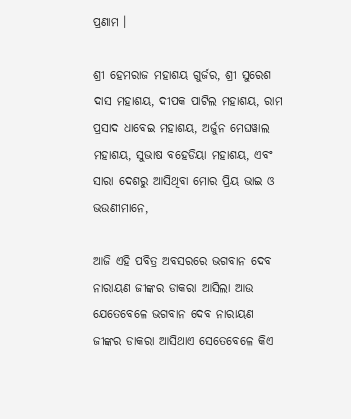ପ୍ରଣାମ ।

ଶ୍ରୀ ହେମରାଜ ମହାଶୟ ଗୁର୍ଜର, ଶ୍ରୀ ସୁରେଶ ଦାସ ମହାଶୟ, ଦୀପକ ପାଟିଲ ମହାଶୟ, ରାମ ପ୍ରସାଦ ଧାବେଇ ମହାଶୟ, ଅର୍ଜୁନ ମେଘୱାଲ ମହାଶୟ, ସୁଭାଷ ବହେଡିୟା ମହାଶୟ, ଏବଂ ସାରା ଦେଶରୁ ଆସିଥିବା ମୋର ପ୍ରିୟ ଭାଇ ଓ ଭଉଣୀମାନେ,

ଆଜି ଏହି ପବିତ୍ର ଅବସରରେ ଭଗବାନ ଦେବ ନାରାୟଣ ଜୀଙ୍କର ଡାକରା ଆସିଲା ଆଉ ଯେତେବେଳେ ଭଗବାନ ଦେବ ନାରାୟଣ ଜୀଙ୍କର ଡାକରା ଆସିଥାଏ ସେତେବେଳେ କିଏ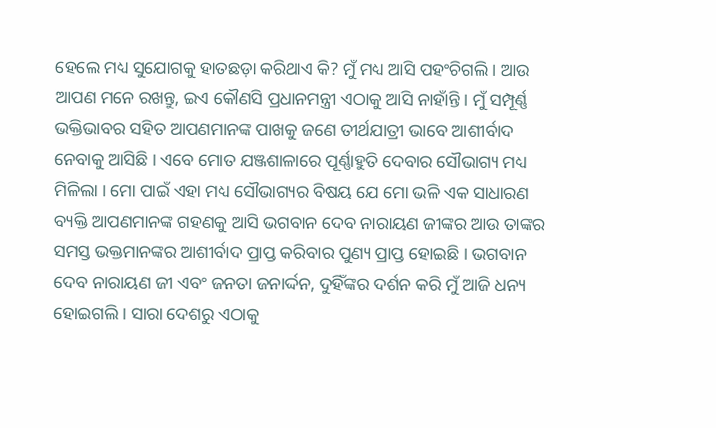ହେଲେ ମଧ୍ୟ ସୁଯୋଗକୁ ହାତଛଡ଼ା କରିଥାଏ କି? ମୁଁ ମଧ୍ୟ ଆସି ପହଂଚିଗଲି । ଆଉ ଆପଣ ମନେ ରଖନ୍ତୁ, ଇଏ କୌଣସି ପ୍ରଧାନମନ୍ତ୍ରୀ ଏଠାକୁ ଆସି ନାହାଁନ୍ତି । ମୁଁ ସମ୍ପୂର୍ଣ୍ଣ ଭକ୍ତିଭାବର ସହିତ ଆପଣମାନଙ୍କ ପାଖକୁ ଜଣେ ତୀର୍ଥଯାତ୍ରୀ ଭାବେ ଆଶୀର୍ବାଦ ନେବାକୁ ଆସିଛି । ଏବେ ମୋତ ଯଞ୍ଜଶାଳାରେ ପୂର୍ଣ୍ଣାହୁତି ଦେବାର ସୌଭାଗ୍ୟ ମଧ୍ୟ ମିଳିଲା । ମୋ ପାଇଁ ଏହା ମଧ୍ୟ ସୌଭାଗ୍ୟର ବିଷୟ ଯେ ମୋ ଭଳି ଏକ ସାଧାରଣ ବ୍ୟକ୍ତି ଆପଣମାନଙ୍କ ଗହଣକୁ ଆସି ଭଗବାନ ଦେବ ନାରାୟଣ ଜୀଙ୍କର ଆଉ ତାଙ୍କର ସମସ୍ତ ଭକ୍ତମାନଙ୍କର ଆଶୀର୍ବାଦ ପ୍ରାପ୍ତ କରିବାର ପୁଣ୍ୟ ପ୍ରାପ୍ତ ହୋଇଛି । ଭଗବାନ ଦେବ ନାରାୟଣ ଜୀ ଏବଂ ଜନତା ଜନାର୍ଦ୍ଦନ, ଦୁହିଁଙ୍କର ଦର୍ଶନ କରି ମୁଁ ଆଜି ଧନ୍ୟ ହୋଇଗଲି । ସାରା ଦେଶରୁ ଏଠାକୁ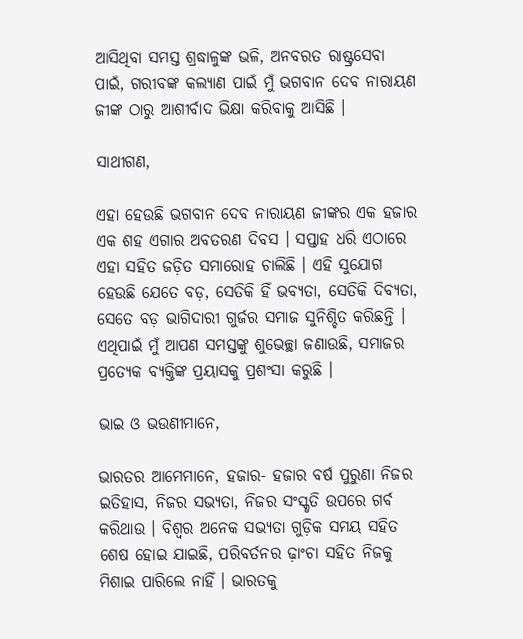ଆସିଥିବା ସମସ୍ତ ଶ୍ରଦ୍ଧାଳୁଙ୍କ ଭଳି, ଅନବରତ ରାଷ୍ଟ୍ରସେବା ପାଇଁ, ଗରୀବଙ୍କ କଲ୍ୟାଣ ପାଇଁ ମୁଁ ଭଗବାନ ଦେବ ନାରାୟଣ ଜୀଙ୍କ ଠାରୁ ଆଶୀର୍ବାଦ ଭିକ୍ଷା କରିବାକୁ ଆସିଛି ।

ସାଥୀଗଣ,

ଏହା ହେଉଛି ଭଗବାନ ଦେବ ନାରାୟଣ ଜୀଙ୍କର ଏକ ହଜାର ଏକ ଶହ ଏଗାର ଅବତରଣ ଦିବସ । ସପ୍ତାହ ଧରି ଏଠାରେ ଏହା ସହିତ ଜଡ଼ିତ ସମାରୋହ ଚାଲିଛି । ଏହି ସୁଯୋଗ ହେଉଛି ଯେତେ ବଡ଼, ସେତିକି ହିଁ ଭବ୍ୟତା, ସେତିକି ଦିବ୍ୟତା, ସେତେ ବଡ଼ ଭାଗିଦାରୀ ଗୁର୍ଜର ସମାଜ ସୁନିଶ୍ଚିତ କରିଛନ୍ତି । ଏଥିପାଇଁ ମୁଁ ଆପଣ ସମସ୍ତଙ୍କୁ ଶୁଭେଚ୍ଛା ଜଣାଉଛି, ସମାଜର ପ୍ରତ୍ୟେକ ବ୍ୟକ୍ତିଙ୍କ ପ୍ରୟାସକୁ ପ୍ରଶଂସା କରୁଛି ।

ଭାଇ ଓ ଭଉଣୀମାନେ,

ଭାରତର ଆମେମାନେ, ହଜାର- ହଜାର ବର୍ଷ ପୁରୁଣା ନିଜର ଇତିହାସ, ନିଜର ସଭ୍ୟତା, ନିଜର ସଂସ୍କୃତି ଉପରେ ଗର୍ବ କରିଥାଉ । ବିଶ୍ୱର ଅନେକ ସଭ୍ୟତା ଗୁଡ଼ିକ ସମୟ ସହିତ ଶେଷ ହୋଇ ଯାଇଛି, ପରିବର୍ତନର ଢ଼ାଂଚା ସହିତ ନିଜକୁ ମିଶାଇ ପାରିଲେ ନାହିଁ । ଭାରତକୁ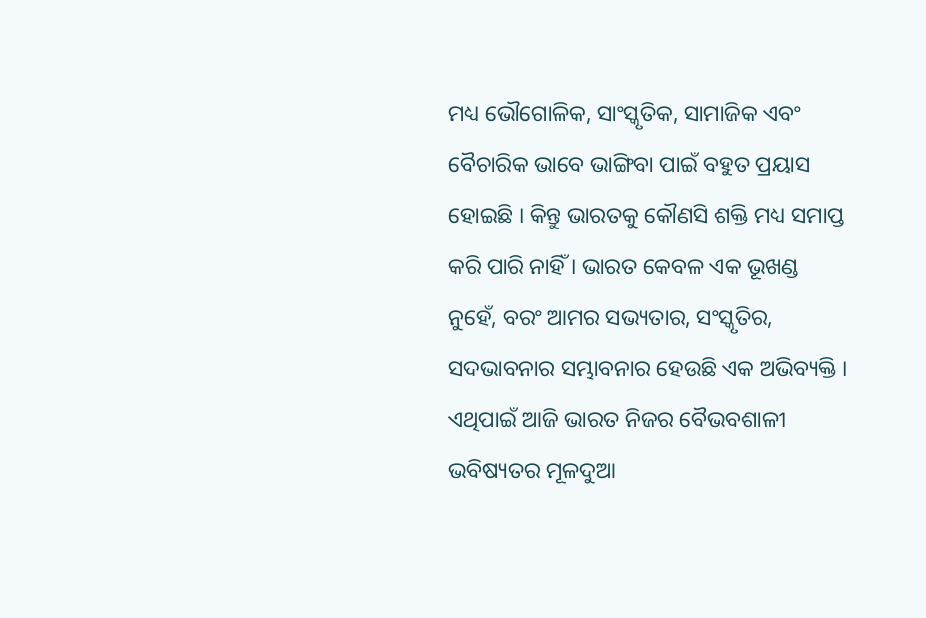ମଧ୍ୟ ଭୌଗୋଳିକ, ସାଂସ୍କୃତିକ, ସାମାଜିକ ଏବଂ ବୈଚାରିକ ଭାବେ ଭାଙ୍ଗିବା ପାଇଁ ବହୁତ ପ୍ରୟାସ ହୋଇଛି । କିନ୍ତୁ ଭାରତକୁ କୌଣସି ଶକ୍ତି ମଧ୍ୟ ସମାପ୍ତ କରି ପାରି ନାହିଁ । ଭାରତ କେବଳ ଏକ ଭୂଖଣ୍ଡ ନୁହେଁ, ବରଂ ଆମର ସଭ୍ୟତାର, ସଂସ୍କୃତିର, ସଦଭାବନାର ସମ୍ଭାବନାର ହେଉଛି ଏକ ଅଭିବ୍ୟକ୍ତି । ଏଥିପାଇଁ ଆଜି ଭାରତ ନିଜର ବୈଭବଶାଳୀ ଭବିଷ୍ୟତର ମୂଳଦୁଆ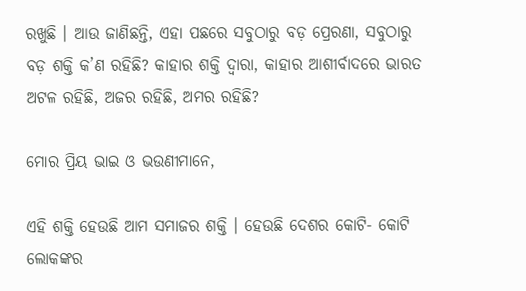ରଖୁଛି । ଆଉ ଜାଣିଛନ୍ତି, ଏହା ପଛରେ ସବୁଠାରୁ ବଡ଼ ପ୍ରେରଣା, ସବୁଠାରୁ ବଡ଼ ଶକ୍ତି କ’ଣ ରହିଛି? କାହାର ଶକ୍ତି ଦ୍ୱାରା, କାହାର ଆଶୀର୍ବାଦରେ ଭାରତ ଅଟଳ ରହିଛି, ଅଜର ରହିଛି, ଅମର ରହିଛି?

ମୋର ପ୍ରିୟ ଭାଇ ଓ ଭଉଣୀମାନେ,

ଏହି ଶକ୍ତି ହେଉଛି ଆମ ସମାଜର ଶକ୍ତି । ହେଉଛି ଦେଶର କୋଟି- କୋଟି ଲୋକଙ୍କର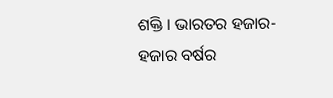ଶକ୍ତି । ଭାରତର ହଜାର- ହଜାର ବର୍ଷର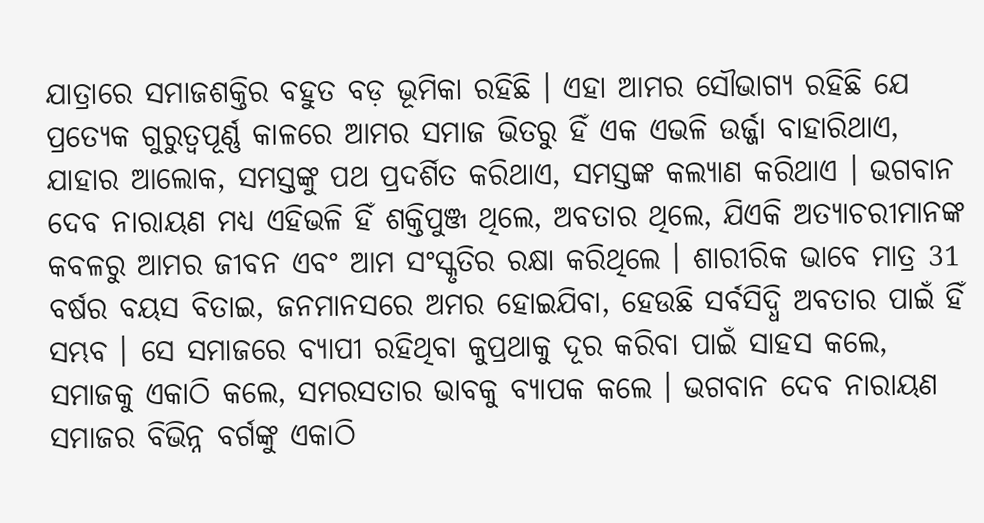ଯାତ୍ରାରେ ସମାଜଶକ୍ତିର ବହୁତ ବଡ଼ ଭୂମିକା ରହିଛି । ଏହା ଆମର ସୌଭାଗ୍ୟ ରହିଛି ଯେ ପ୍ରତ୍ୟେକ ଗୁରୁତ୍ୱପୂର୍ଣ୍ଣ କାଳରେ ଆମର ସମାଜ ଭିତରୁ ହିଁ ଏକ ଏଭଳି ଉର୍ଜ୍ଜା ବାହାରିଥାଏ, ଯାହାର ଆଲୋକ, ସମସ୍ତଙ୍କୁ ପଥ ପ୍ରଦର୍ଶିତ କରିଥାଏ, ସମସ୍ତଙ୍କ କଲ୍ୟାଣ କରିଥାଏ । ଭଗବାନ ଦେବ ନାରାୟଣ ମଧ୍ୟ ଏହିଭଳି ହିଁ ଶକ୍ତିପୁଞ୍ଜ ଥିଲେ, ଅବତାର ଥିଲେ, ଯିଏକି ଅତ୍ୟାଚରୀମାନଙ୍କ କବଳରୁ ଆମର ଜୀବନ ଏବଂ ଆମ ସଂସ୍କୃତିର ରକ୍ଷା କରିଥିଲେ । ଶାରୀରିକ ଭାବେ ମାତ୍ର 31 ବର୍ଷର ବୟସ ବିତାଇ, ଜନମାନସରେ ଅମର ହୋଇଯିବା, ହେଉଛି ସର୍ବସିଦ୍ଧି ଅବତାର ପାଇଁ ହିଁ ସମ୍ଭବ । ସେ ସମାଜରେ ବ୍ୟାପୀ ରହିଥିବା କୁପ୍ରଥାକୁ ଦୂର କରିବା ପାଇଁ ସାହସ କଲେ, ସମାଜକୁ ଏକାଠି କଲେ, ସମରସତାର ଭାବକୁ ବ୍ୟାପକ କଲେ । ଭଗବାନ ଦେବ ନାରାୟଣ ସମାଜର ବିଭିନ୍ନ ବର୍ଗଙ୍କୁ ଏକାଠି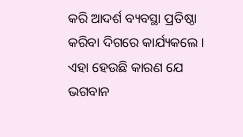କରି ଆଦର୍ଶ ବ୍ୟବସ୍ଥା ପ୍ରତିଷ୍ଠା କରିବା ଦିଗରେ କାର୍ଯ୍ୟକଲେ । ଏହା ହେଉଛି କାରଣ ଯେ ଭଗବାନ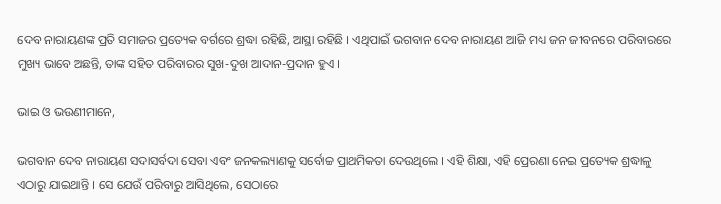ଦେବ ନାରାୟଣଙ୍କ ପ୍ରତି ସମାଜର ପ୍ରତ୍ୟେକ ବର୍ଗରେ ଶ୍ରଦ୍ଧା ରହିଛି, ଆସ୍ଥା ରହିଛି । ଏଥିପାଇଁ ଭଗବାନ ଦେବ ନାରାୟଣ ଆଜି ମଧ୍ୟ ଜନ ଜୀବନରେ ପରିବାରରେ ମୁଖ୍ୟ ଭାବେ ଅଛନ୍ତି, ତାଙ୍କ ସହିତ ପରିବାରର ସୁଖ-ଦୁଖ ଆଦାନ-ପ୍ରଦାନ ହୁଏ ।

ଭାଇ ଓ ଭଉଣୀମାନେ,

ଭଗବାନ ଦେବ ନାରାୟଣ ସଦାସର୍ବଦା ସେବା ଏବଂ ଜନକଲ୍ୟାଣକୁ ସର୍ବୋଚ୍ଚ ପ୍ରାଥମିକତା ଦେଉଥିଲେ । ଏହି ଶିକ୍ଷା, ଏହି ପ୍ରେରଣା ନେଇ ପ୍ରତ୍ୟେକ ଶ୍ରଦ୍ଧାଳୁ ଏଠାରୁ ଯାଇଥାନ୍ତି । ସେ ଯେଉଁ ପରିବାରୁ ଆସିଥିଲେ, ସେଠାରେ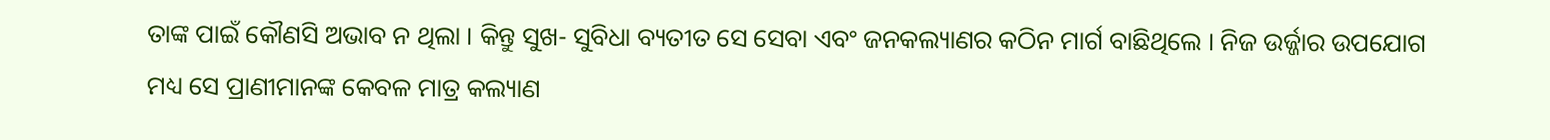ତାଙ୍କ ପାଇଁ କୌଣସି ଅଭାବ ନ ଥିଲା । କିନ୍ତୁ ସୁଖ- ସୁବିଧା ବ୍ୟତୀତ ସେ ସେବା ଏବଂ ଜନକଲ୍ୟାଣର କଠିନ ମାର୍ଗ ବାଛିଥିଲେ । ନିଜ ଉର୍ଜ୍ଜାର ଉପଯୋଗ ମଧ୍ୟ ସେ ପ୍ରାଣୀମାନଙ୍କ କେବଳ ମାତ୍ର କଲ୍ୟାଣ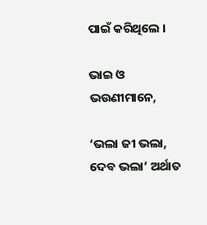ପାଇଁ କରିଥିଲେ ।

ଭାଇ ଓ ଭଉଣୀମାନେ,

‘ଭଲା ଜୀ ଭଲା, ଦେବ ଭଲା’ ଅର୍ଥାତ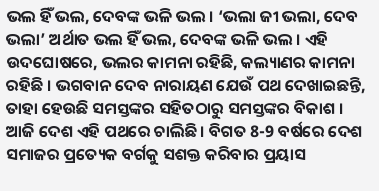ଭଲ ହିଁ ଭଲ, ଦେବଙ୍କ ଭଳି ଭଲ । ‘ଭଲା ଜୀ ଭଲା, ଦେବ ଭଲା’ ଅର୍ଥାତ ଭଲ ହିଁ ଭଲ, ଦେବଙ୍କ ଭଳି ଭଲ । ଏହି ଉଦଘୋଷରେ, ଭଲର କାମନା ରହିଛି, କଲ୍ୟାଣର କାମନା ରହିଛି । ଭଗବାନ ଦେବ ନାରାୟଣ ଯେଉଁ ପଥ ଦେଖାଇଛନ୍ତି, ତାହା ହେଉଛି ସମସ୍ତଙ୍କର ସହିତଠାରୁ ସମସ୍ତଙ୍କର ବିକାଶ । ଆଜି ଦେଶ ଏହି ପଥରେ ଚାଲିଛି । ବିଗତ 8-9 ବର୍ଷରେ ଦେଶ ସମାଜର ପ୍ରତ୍ୟେକ ବର୍ଗକୁ ସଶକ୍ତ କରିବାର ପ୍ରୟାସ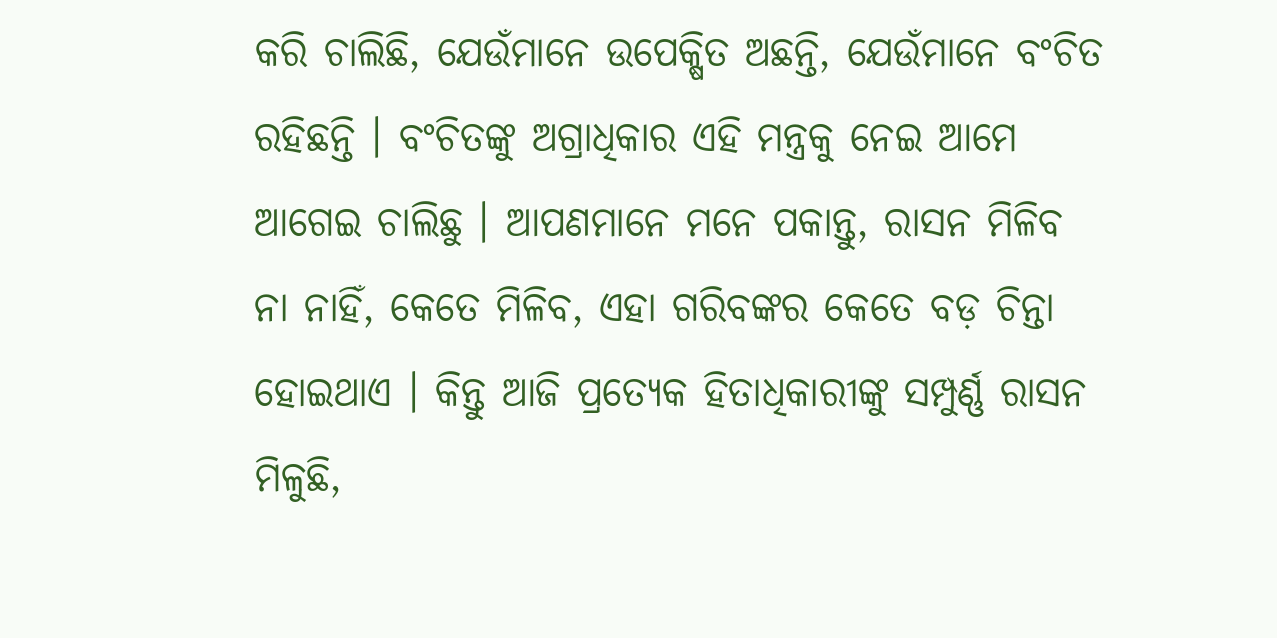କରି ଚାଲିଛି, ଯେଉଁମାନେ ଉପେକ୍ଷିତ ଅଛନ୍ତି, ଯେଉଁମାନେ ବଂଚିତ ରହିଛନ୍ତି । ବଂଚିତଙ୍କୁ ଅଗ୍ରାଧିକାର ଏହି ମନ୍ତ୍ରକୁ ନେଇ ଆମେ ଆଗେଇ ଚାଲିଛୁ । ଆପଣମାନେ ମନେ ପକାନ୍ତୁ, ରାସନ ମିଳିବ ନା ନାହିଁ, କେତେ ମିଳିବ, ଏହା ଗରିବଙ୍କର କେତେ ବଡ଼ ଚିନ୍ତା ହୋଇଥାଏ । କିନ୍ତୁ ଆଜି ପ୍ରତ୍ୟେକ ହିତାଧିକାରୀଙ୍କୁ ସମ୍ପୁର୍ଣ୍ଣ ରାସନ ମିଳୁଛି,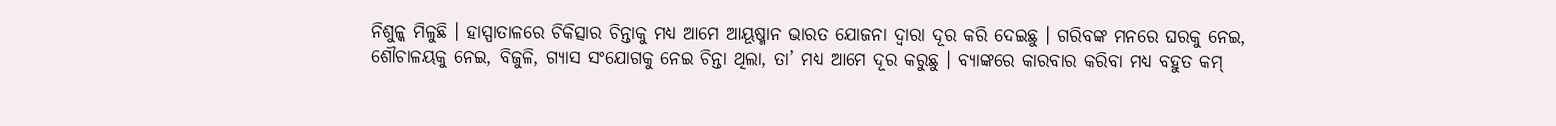ନିଶୁଳ୍କ ମିଳୁଛି । ହାସ୍ପାତାଳରେ ଚିକିତ୍ସାର ଚିନ୍ତାକୁ ମଧ୍ୟ ଆମେ ଆୟୂଷ୍ମାନ ଭାରତ ଯୋଜନା ଦ୍ୱାରା ଦୂର କରି ଦେଇଛୁ । ଗରିବଙ୍କ ମନରେ ଘରକୁ ନେଇ, ଶୌଚାଳୟକୁ ନେଇ, ବିଜୁଳି, ଗ୍ୟାସ ସଂଯୋଗକୁ ନେଇ ଚିନ୍ତା ଥିଲା, ତା’ ମଧ୍ୟ ଆମେ ଦୂର କରୁଛୁ । ବ୍ୟାଙ୍କରେ କାରବାର କରିବା ମଧ୍ୟ ବହୁତ କମ୍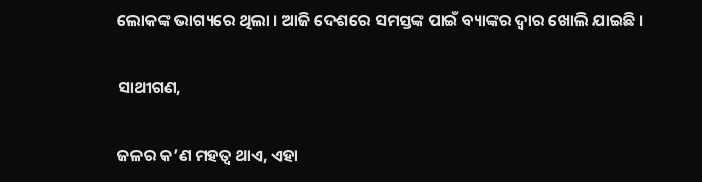ଲୋକଙ୍କ ଭାଗ୍ୟରେ ଥିଲା । ଆଜି ଦେଶରେ ସମସ୍ତଙ୍କ ପାଇଁ ବ୍ୟାଙ୍କର ଦ୍ୱାର ଖୋଲି ଯାଇଛି ।

ସାଥୀଗଣ,

ଜଳର କ’ଣ ମହତ୍ୱ ଥାଏ, ଏହା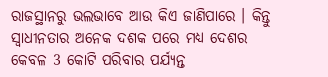ରାଜସ୍ଥାନରୁ ଭଲଭାବେ ଆଉ କିଏ ଜାଣିପାରେ । କିନ୍ତୁ ସ୍ୱାଧୀନତାର ଅନେକ ଦଶକ ପରେ ମଧ୍ୟ ଦେଶର କେବଳ 3 କୋଟି ପରିବାର ପର୍ଯ୍ୟନ୍ତ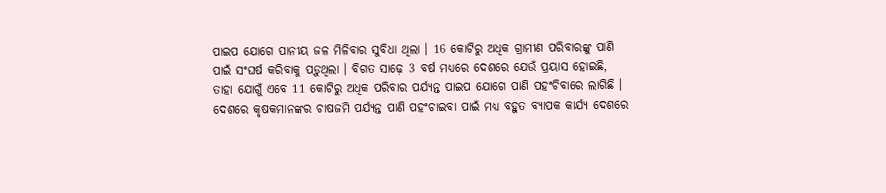ପାଇପ ଯୋଗେ ପାନୀୟ ଜଳ ମିଳିବାର ସୁବିଧା ଥିଲା । 16 କୋଟିରୁ ଅଧିକ ଗ୍ରାମୀଣ ପରିବାରଙ୍କୁ ପାଣି ପାଇଁ ସଂଘର୍ଷ କରିବାକୁ ପଡ଼ୁଥିଲା । ବିଗତ ସାଢ଼େ 3 ବର୍ଷ ମଧ୍ୟରେ ଦେଶରେ ଯେଉଁ ପ୍ରୟାସ ହୋଇଛି, ତାହା ଯୋଗୁଁ ଏବେ 11 କୋଟିରୁ ଅଧିକ ପରିବାର ପର୍ଯ୍ୟନ୍ତ ପାଇପ ଯୋଗେ ପାଣି ପହଂଚିବାରେ ଲାଗିଛି । ଦେଶରେ କୃଷକମାନଙ୍କର ଚାଷଜମି ପର୍ଯ୍ୟନ୍ତ ପାଣି ପହଂଚାଇବା ପାଇଁ ମଧ୍ୟ ବହୁତ ବ୍ୟାପକ କାର୍ଯ୍ୟ ଦେଶରେ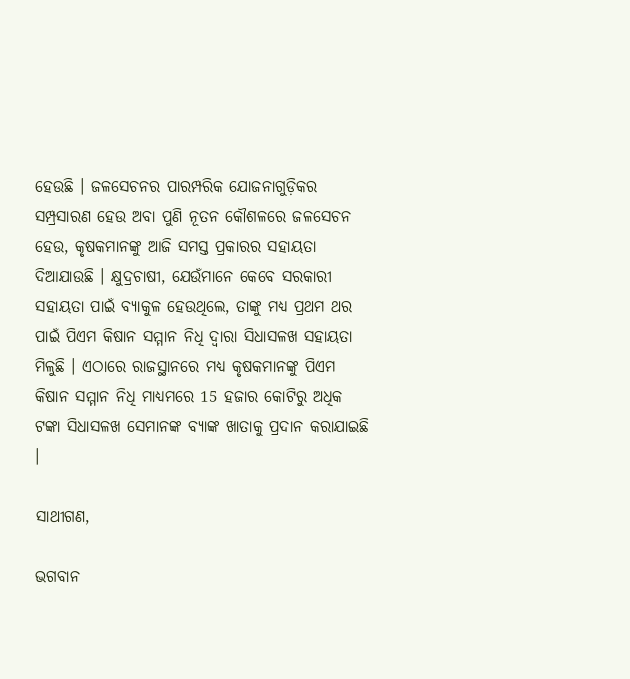ହେଉଛି । ଜଳସେଚନର ପାରମ୍ପରିକ ଯୋଜନାଗୁଡ଼ିକର ସମ୍ପ୍ରସାରଣ ହେଉ ଅବା ପୁଣି ନୂତନ କୌଶଳରେ ଜଳସେଚନ ହେଉ, କୃଷକମାନଙ୍କୁ ଆଜି ସମସ୍ତ ପ୍ରକାରର ସହାୟତା ଦିଆଯାଉଛି । କ୍ଷୁଦ୍ରଚାଷୀ, ଯେଉଁମାନେ କେବେ ସରକାରୀ ସହାୟତା ପାଇଁ ବ୍ୟାକୁଳ ହେଉଥିଲେ, ତାଙ୍କୁ ମଧ୍ୟ ପ୍ରଥମ ଥର ପାଇଁ ପିଏମ କିଷାନ ସମ୍ମାନ ନିଧି ଦ୍ୱାରା ସିଧାସଳଖ ସହାୟତା ମିଳୁଛି । ଏଠାରେ ରାଜସ୍ଥାନରେ ମଧ୍ୟ କୃଷକମାନଙ୍କୁ ପିଏମ କିଷାନ ସମ୍ମାନ ନିଧି ମାଧ୍ୟମରେ 15 ହଜାର କୋଟିରୁ ଅଧିକ ଟଙ୍କା ସିଧାସଳଖ ସେମାନଙ୍କ ବ୍ୟାଙ୍କ ଖାତାକୁ ପ୍ରଦାନ କରାଯାଇଛି ।

ସାଥୀଗଣ,

ଭଗବାନ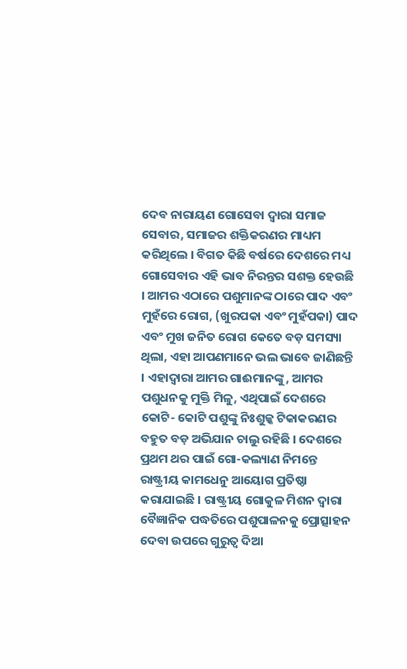ଦେବ ନାରାୟଣ ଗୋସେବା ଦ୍ୱାରା ସମାଜ ସେବାର, ସମାଜର ଶକ୍ତିକରଣର ମାଧ୍ୟମ କରିଥିଲେ । ବିଗତ କିଛି ବର୍ଷରେ ଦେଶରେ ମଧ୍ୟ ଗୋସେବାର ଏହି ଭାବ ନିରନ୍ତର ସଶକ୍ତ ହେଉଛି । ଆମର ଏଠାରେ ପଶୁମାନଙ୍କ ଠାରେ ପାଦ ଏବଂ ମୁହଁରେ ରୋଗ, (ଖୁରପକା ଏବଂ ମୁହଁପକା) ପାଦ ଏବଂ ମୁଖ ଜନିତ ରୋଗ କେତେ ବଡ଼ ସମସ୍ୟା ଥିଲା, ଏହା ଆପଣମାନେ ଭଲ ଭାବେ ଜାଣିଛନ୍ତି । ଏହାଦ୍ୱାରା ଆମର ଗାଈମାନଙ୍କୁ, ଆମର ପଶୁଧନକୁ ମୁକ୍ତି ମିଳୁ, ଏଥିପାଇଁ ଦେଶରେ କୋଟି- କୋଟି ପଶୁଙ୍କୁ ନିଃଶୁଳ୍କ ଟିକାକରଣର ବହୁତ ବଡ଼ ଅଭିଯାନ ଚାଲୁ ରହିଛି । ଦେଶରେ ପ୍ରଥମ ଥର ପାଇଁ ଗୋ-କଲ୍ୟାଣ ନିମନ୍ତେ ରାଷ୍ଟ୍ରୀୟ କାମଧେନୁ ଆୟୋଗ ପ୍ରତିଷ୍ଠା କରାଯାଇଛି । ରାଷ୍ଟ୍ରୀୟ ଗୋକୁଳ ମିଶନ ଦ୍ୱାରା ବୈଜ୍ଞାନିକ ପଦ୍ଧତିରେ ପଶୁପାଳନକୁ ପ୍ରୋତ୍ସାହନ ଦେବା ଉପରେ ଗୁରୁତ୍ୱ ଦିଆ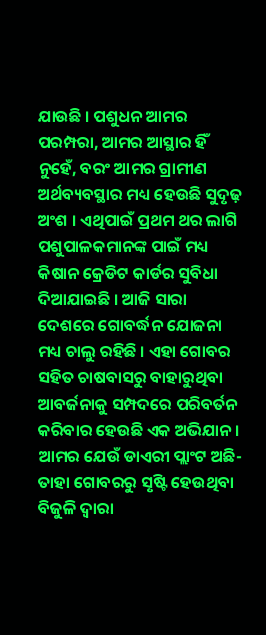ଯାଉଛି । ପଶୁଧନ ଆମର ପରମ୍ପରା, ଆମର ଆସ୍ଥାର ହିଁ ନୁହେଁ, ବରଂ ଆମର ଗ୍ରାମୀଣ ଅର୍ଥବ୍ୟବସ୍ଥାର ମଧ୍ୟ ହେଉଛି ସୁଦୃଢ଼ ଅଂଶ । ଏଥିପାଇଁ ପ୍ରଥମ ଥର ଲାଗି ପଶୁପାଳକମାନଙ୍କ ପାଇଁ ମଧ୍ୟ କିଷାନ କ୍ରେଡିଟ କାର୍ଡର ସୁବିଧା ଦିଆଯାଇଛି । ଆଜି ସାରା ଦେଶରେ ଗୋବର୍ଦ୍ଧନ ଯୋଜନା ମଧ୍ୟ ଚାଲୁ ରହିଛି । ଏହା ଗୋବର ସହିତ ଚାଷବାସରୁ ବାହାରୁଥିବା ଆବର୍ଜନାକୁ ସମ୍ପଦରେ ପରିବର୍ତନ କରିବାର ହେଉଛି ଏକ ଅଭିଯାନ । ଆମର ଯେଉଁ ଡାଏରୀ ପ୍ଲାଂଟ ଅଛି- ତାହା ଗୋବରରୁ ସୃଷ୍ଟି ହେଉଥିବା ବିଜୁଳି ଦ୍ୱାରା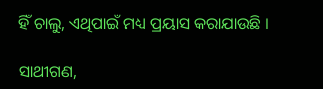ହିଁ ଚାଲୁ, ଏଥିପାଇଁ ମଧ୍ୟ ପ୍ରୟାସ କରାଯାଉଛି ।

ସାଥୀଗଣ,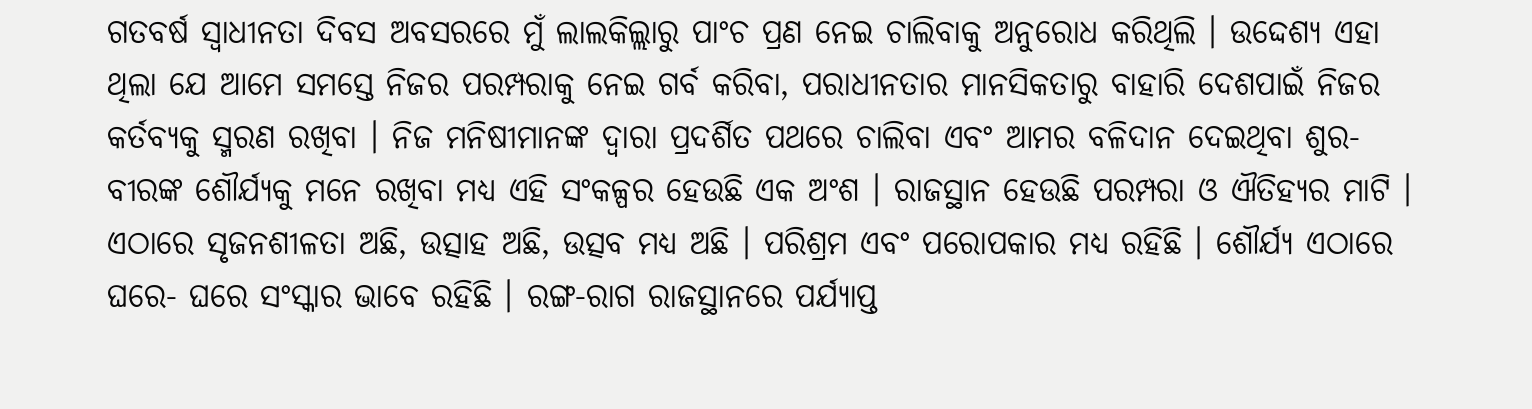ଗତବର୍ଷ ସ୍ୱାଧୀନତା ଦିବସ ଅବସରରେ ମୁଁ ଲାଲକିଲ୍ଲାରୁ ପାଂଚ ପ୍ରଣ ନେଇ ଚାଲିବାକୁ ଅନୁରୋଧ କରିଥିଲି । ଉଦ୍ଦେଶ୍ୟ ଏହା ଥିଲା ଯେ ଆମେ ସମସ୍ତେ ନିଜର ପରମ୍ପରାକୁ ନେଇ ଗର୍ବ କରିବା, ପରାଧୀନତାର ମାନସିକତାରୁ ବାହାରି ଦେଶପାଇଁ ନିଜର କର୍ତବ୍ୟକୁ ସ୍ମରଣ ରଖିବା । ନିଜ ମନିଷୀମାନଙ୍କ ଦ୍ୱାରା ପ୍ରଦର୍ଶିତ ପଥରେ ଚାଲିବା ଏବଂ ଆମର ବଳିଦାନ ଦେଇଥିବା ଶୁର-ବୀରଙ୍କ ଶୌର୍ଯ୍ୟକୁ ମନେ ରଖିବା ମଧ୍ୟ ଏହି ସଂକଳ୍ପର ହେଉଛି ଏକ ଅଂଶ । ରାଜସ୍ଥାନ ହେଉଛି ପରମ୍ପରା ଓ ଐତିହ୍ୟର ମାଟି । ଏଠାରେ ସୃଜନଶୀଳତା ଅଛି, ଉତ୍ସାହ ଅଛି, ଉତ୍ସବ ମଧ୍ୟ ଅଛି । ପରିଶ୍ରମ ଏବଂ ପରୋପକାର ମଧ୍ୟ ରହିଛି । ଶୌର୍ଯ୍ୟ ଏଠାରେ ଘରେ- ଘରେ ସଂସ୍କାର ଭାବେ ରହିଛି । ରଙ୍ଗ-ରାଗ ରାଜସ୍ଥାନରେ ପର୍ଯ୍ୟାପ୍ତ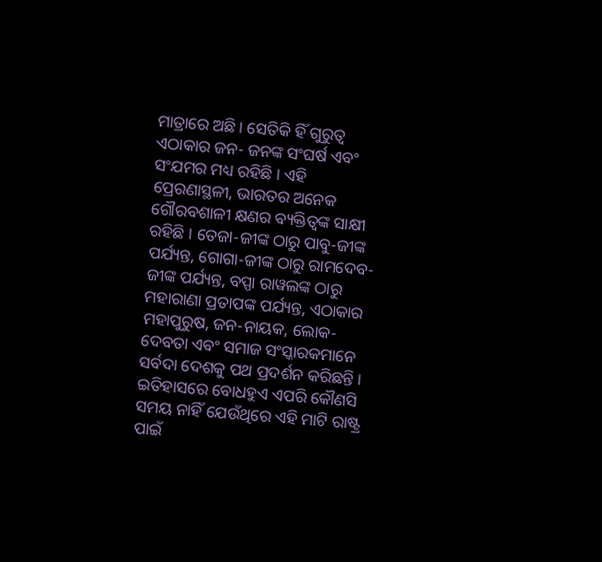ମାତ୍ରାରେ ଅଛି । ସେତିକି ହିଁ ଗୁରୁତ୍ୱ ଏଠାକାର ଜନ- ଜନଙ୍କ ସଂଘର୍ଷ ଏବଂ ସଂଯମର ମଧ୍ୟ ରହିଛି । ଏହି ପ୍ରେରଣାସ୍ଥଳୀ, ଭାରତର ଅନେକ ଗୌରବଶାଳୀ କ୍ଷଣର ବ୍ୟକ୍ତିତ୍ୱଙ୍କ ସାକ୍ଷୀ ରହିଛି । ତେଜା-ଜୀଙ୍କ ଠାରୁ ପାବୁ-ଜୀଙ୍କ ପର୍ଯ୍ୟନ୍ତ, ଗୋଗା-ଜୀଙ୍କ ଠାରୁ ରାମଦେବ-ଜୀଙ୍କ ପର୍ଯ୍ୟନ୍ତ, ବପ୍ପା ରାୱଲଙ୍କ ଠାରୁ ମହାରାଣା ପ୍ରତାପଙ୍କ ପର୍ଯ୍ୟନ୍ତ, ଏଠାକାର ମହାପୁରୁଷ, ଜନ-ନାୟକ, ଲୋକ-ଦେବତା ଏବଂ ସମାଜ ସଂସ୍କାରକମାନେ ସର୍ବଦା ଦେଶକୁ ପଥ ପ୍ରଦର୍ଶନ କରିଛନ୍ତି । ଇତିହାସରେ ବୋଧହୁଏ ଏପରି କୌଣସି ସମୟ ନାହିଁ ଯେଉଁଥିରେ ଏହି ମାଟି ରାଷ୍ଟ୍ର ପାଇଁ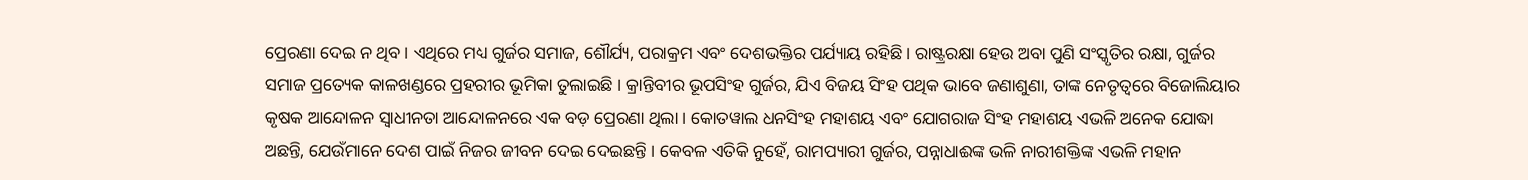ପ୍ରେରଣା ଦେଇ ନ ଥିବ । ଏଥିରେ ମଧ୍ୟ ଗୁର୍ଜର ସମାଜ, ଶୌର୍ଯ୍ୟ, ପରାକ୍ରମ ଏବଂ ଦେଶଭକ୍ତିର ପର୍ଯ୍ୟାୟ ରହିଛି । ରାଷ୍ଟ୍ରରକ୍ଷା ହେଉ ଅବା ପୁଣି ସଂସ୍କୃତିର ରକ୍ଷା, ଗୁର୍ଜର ସମାଜ ପ୍ରତ୍ୟେକ କାଳଖଣ୍ଡରେ ପ୍ରହରୀର ଭୂମିକା ତୁଲାଇଛି । କ୍ରାନ୍ତିବୀର ଭୂପସିଂହ ଗୁର୍ଜର, ଯିଏ ବିଜୟ ସିଂହ ପଥିକ ଭାବେ ଜଣାଶୁଣା, ତାଙ୍କ ନେତୃତ୍ୱରେ ବିଜୋଲିୟାର କୃଷକ ଆନ୍ଦୋଳନ ସ୍ୱାଧୀନତା ଆନ୍ଦୋଳନରେ ଏକ ବଡ଼ ପ୍ରେରଣା ଥିଲା । କୋତୱାଲ ଧନସିଂହ ମହାଶୟ ଏବଂ ଯୋଗରାଜ ସିଂହ ମହାଶୟ ଏଭଳି ଅନେକ ଯୋଦ୍ଧା ଅଛନ୍ତି, ଯେଉଁମାନେ ଦେଶ ପାଇଁ ନିଜର ଜୀବନ ଦେଇ ଦେଇଛନ୍ତି । କେବଳ ଏତିକି ନୁହେଁ, ରାମପ୍ୟାରୀ ଗୁର୍ଜର, ପନ୍ନାଧାଈଙ୍କ ଭଳି ନାରୀଶକ୍ତିଙ୍କ ଏଭଳି ମହାନ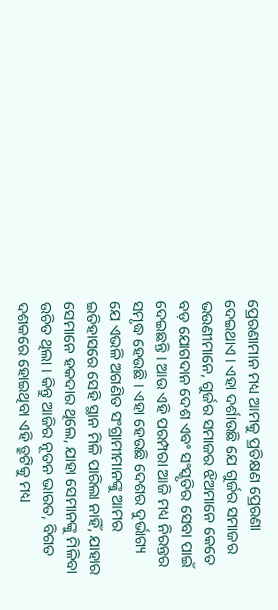ପ୍ରେରଣାମାନ ମଧ୍ୟ ଆମକୁ ପ୍ରତିକ୍ଷଣ ପ୍ରେରଣା ଦେଇଥାଏ । ଏହା ଦର୍ଶାଉଛି ଯେ ଗୁର୍ଜର ସମାଜର ଭଉଣୀମାନେ, ଗୁର୍ଜର ସମାଜର ଝିଅମାନେ କେତେ ବଡ଼ ଯୋଗଦାନ ଦେଶ ଏବଂ ସଂସ୍କୃତିର ସେବା ପାଇଁ ଦେଇଛନ୍ତି । ଆଉ ଏହି ପରମ୍ପରା ଆଜି ମଧ୍ୟ ନିରନ୍ତର ସମୃଦ୍ଧ ହେଉଛି । ଏହା ହେଉଛି ଦେଶର ଦୁର୍ଭାଗ୍ୟ ଯେ ଏଭଳି ଅଗଣିତ ସଂଗ୍ରାମୀମାନଙ୍କୁ ଆମର ଇତିହାସରେ ସେହି ସ୍ଥାନ ମିଳି ପାରିଲା ନାହିଁ, ଯାହାର ସେମାନେ ହକଦାର ଥିଲେ, ଯାହା ସେମାନଙ୍କୁ ମିଳିବା ଉଚିତ ଥିଲା । କିନ୍ତୁ ଆଜିର ନୂତନ ଭାରତ, ବିଗତ ଦଶକରେ ହୋଇଥିବା ଏହି ତ୍ରୁଟିକୁ ମଧ୍ୟ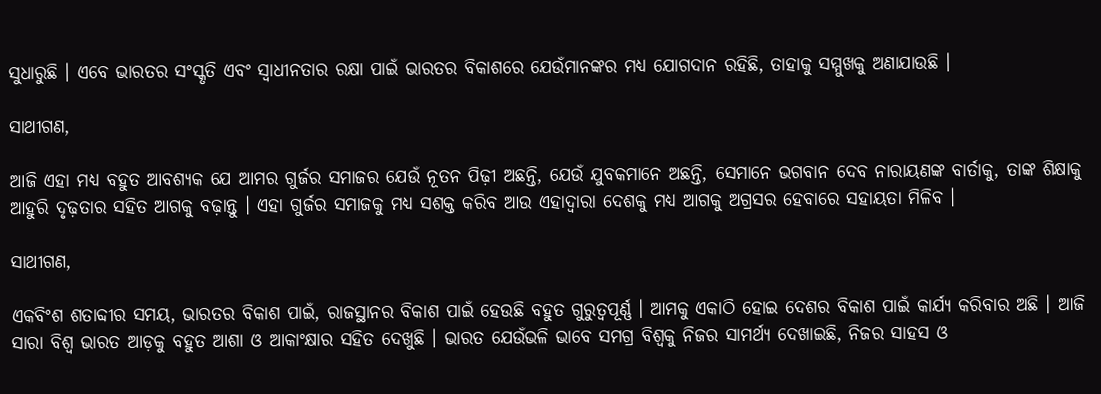ସୁଧାରୁଛି । ଏବେ ଭାରତର ସଂସ୍କୃତି ଏବଂ ସ୍ୱାଧୀନତାର ରକ୍ଷା ପାଇଁ ଭାରତର ବିକାଶରେ ଯେଉଁମାନଙ୍କର ମଧ୍ୟ ଯୋଗଦାନ ରହିଛି, ତାହାକୁ ସମ୍ମୁଖକୁ ଅଣାଯାଉଛି ।

ସାଥୀଗଣ,

ଆଜି ଏହା ମଧ୍ୟ ବହୁତ ଆବଶ୍ୟକ ଯେ ଆମର ଗୁର୍ଜର ସମାଜର ଯେଉଁ ନୂତନ ପିଢ଼ୀ ଅଛନ୍ତି, ଯେଉଁ ଯୁବକମାନେ ଅଛନ୍ତି, ସେମାନେ ଭଗବାନ ଦେବ ନାରାୟଣଙ୍କ ବାର୍ତାକୁ, ତାଙ୍କ ଶିକ୍ଷାକୁ ଆହୁରି ଦୃଢ଼ତାର ସହିତ ଆଗକୁ ବଢ଼ାନ୍ତୁ । ଏହା ଗୁର୍ଜର ସମାଜକୁ ମଧ୍ୟ ସଶକ୍ତ କରିବ ଆଉ ଏହାଦ୍ୱାରା ଦେଶକୁ ମଧ୍ୟ ଆଗକୁ ଅଗ୍ରସର ହେବାରେ ସହାୟତା ମିଳିବ ।

ସାଥୀଗଣ,

ଏକବିଂଶ ଶତାବ୍ଦୀର ସମୟ, ଭାରତର ବିକାଶ ପାଇଁ, ରାଜସ୍ଥାନର ବିକାଶ ପାଇଁ ହେଉଛି ବହୁତ ଗୁରୁତ୍ୱପୂର୍ଣ୍ଣ । ଆମକୁ ଏକାଠି ହୋଇ ଦେଶର ବିକାଶ ପାଇଁ କାର୍ଯ୍ୟ କରିବାର ଅଛି । ଆଜି ସାରା ବିଶ୍ୱ ଭାରତ ଆଡ଼କୁ ବହୁତ ଆଶା ଓ ଆକାଂକ୍ଷାର ସହିତ ଦେଖୁଛି । ଭାରତ ଯେଉଁଭଳି ଭାବେ ସମଗ୍ର ବିଶ୍ୱକୁ ନିଜର ସାମର୍ଥ୍ୟ ଦେଖାଇଛି, ନିଜର ସାହସ ଓ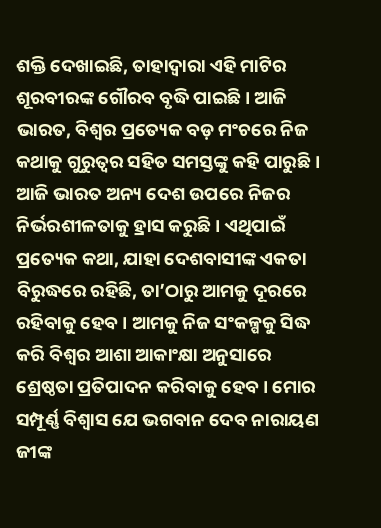ଶକ୍ତି ଦେଖାଇଛି, ତାହାଦ୍ୱାରା ଏହି ମାଟିର ଶୂରବୀରଙ୍କ ଗୌରବ ବୃଦ୍ଧି ପାଇଛି । ଆଜି ଭାରତ, ବିଶ୍ୱର ପ୍ରତ୍ୟେକ ବଡ଼ ମଂଚରେ ନିଜ କଥାକୁ ଗୁରୁତ୍ୱର ସହିତ ସମସ୍ତଙ୍କୁ କହି ପାରୁଛି । ଆଜି ଭାରତ ଅନ୍ୟ ଦେଶ ଉପରେ ନିଜର ନିର୍ଭରଶୀଳତାକୁ ହ୍ରାସ କରୁଛି । ଏଥିପାଇଁ ପ୍ରତ୍ୟେକ କଥା, ଯାହା ଦେଶବାସୀଙ୍କ ଏକତା ବିରୁଦ୍ଧରେ ରହିଛି, ତା’ଠାରୁ ଆମକୁ ଦୂରରେ ରହିବାକୁ ହେବ । ଆମକୁ ନିଜ ସଂକଳ୍ପକୁ ସିଦ୍ଧ କରି ବିଶ୍ୱର ଆଶା ଆକାଂକ୍ଷା ଅନୁସାରେ ଶ୍ରେଷ୍ଠତା ପ୍ରତିପାଦନ କରିବାକୁ ହେବ । ମୋର ସମ୍ପୂର୍ଣ୍ଣ ବିଶ୍ୱାସ ଯେ ଭଗବାନ ଦେବ ନାରାୟଣ ଜୀଙ୍କ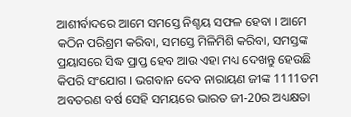ଆଶୀର୍ବାଦରେ ଆମେ ସମସ୍ତେ ନିଶ୍ଚୟ ସଫଳ ହେବା । ଆମେ କଠିନ ପରିଶ୍ରମ କରିବା, ସମସ୍ତେ ମିଳିମିଶି କରିବା, ସମସ୍ତଙ୍କ ପ୍ରୟାସରେ ସିଦ୍ଧ ପ୍ରାପ୍ତ ହେବ ଆଉ ଏହା ମଧ୍ୟ ଦେଖନ୍ତୁ ହେଉଛି କିପରି ସଂଯୋଗ । ଭଗବାନ ଦେବ ନାରାୟଣ ଜୀଙ୍କ 1111ତମ ଅବତରଣ ବର୍ଷ ସେହି ସମୟରେ ଭାରତ ଜୀ-20ର ଅଧ୍ୟକ୍ଷତା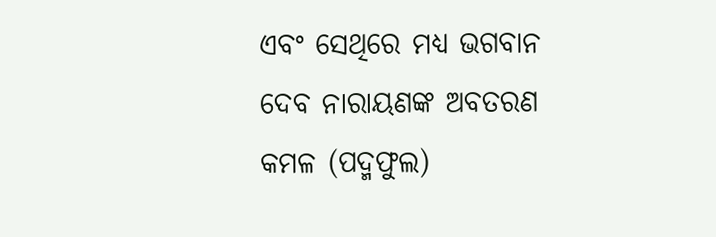ଏବଂ ସେଥିରେ ମଧ୍ୟ ଭଗବାନ ଦେବ ନାରାୟଣଙ୍କ ଅବତରଣ କମଳ (ପଦ୍ମଫୁଲ)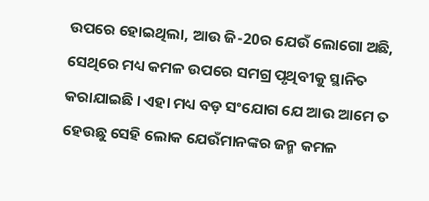ଉପରେ ହୋଇଥିଲା, ଆଉ ଜି-20ର ଯେଉଁ ଲୋଗୋ ଅଛି, ସେଥିରେ ମଧ୍ୟ କମଳ ଉପରେ ସମଗ୍ର ପୃଥିବୀକୁ ସ୍ଥାନିତ କରାଯାଇଛି । ଏହା ମଧ୍ୟ ବଡ଼ ସଂଯୋଗ ଯେ ଆଉ ଆମେ ତ ହେଉଛୁ ସେହି ଲୋକ ଯେଉଁମାନଙ୍କର ଜନ୍ମ କମଳ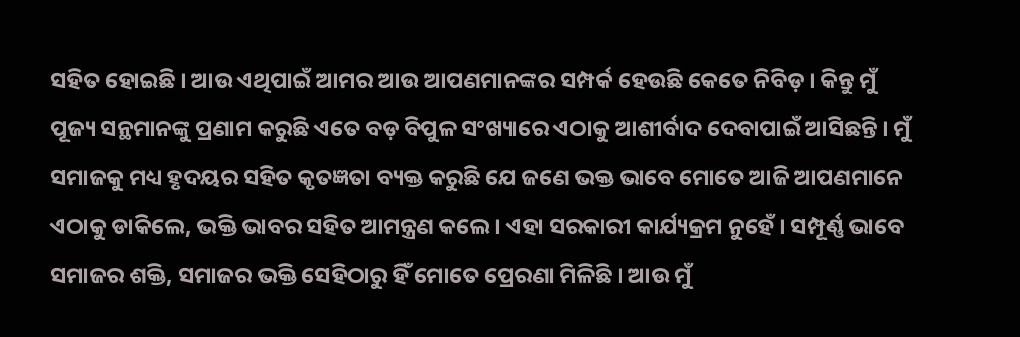ସହିତ ହୋଇଛି । ଆଉ ଏଥିପାଇଁ ଆମର ଆଉ ଆପଣମାନଙ୍କର ସମ୍ପର୍କ ହେଉଛି କେତେ ନିବିଡ଼ । କିନ୍ତୁ ମୁଁ ପୂଜ୍ୟ ସନ୍ଥମାନଙ୍କୁ ପ୍ରଣାମ କରୁଛି ଏତେ ବଡ଼ ବିପୁଳ ସଂଖ୍ୟାରେ ଏଠାକୁ ଆଶୀର୍ବାଦ ଦେବାପାଇଁ ଆସିଛନ୍ତି । ମୁଁ ସମାଜକୁ ମଧ୍ୟ ହୃଦୟର ସହିତ କୃତଜ୍ଞତା ବ୍ୟକ୍ତ କରୁଛି ଯେ ଜଣେ ଭକ୍ତ ଭାବେ ମୋତେ ଆଜି ଆପଣମାନେ ଏଠାକୁ ଡାକିଲେ, ଭକ୍ତି ଭାବର ସହିତ ଆମନ୍ତ୍ରଣ କଲେ । ଏହା ସରକାରୀ କାର୍ଯ୍ୟକ୍ରମ ନୁହେଁ । ସମ୍ପୂର୍ଣ୍ଣ ଭାବେ ସମାଜର ଶକ୍ତି, ସମାଜର ଭକ୍ତି ସେହିଠାରୁ ହିଁ ମୋତେ ପ୍ରେରଣା ମିଳିଛି । ଆଉ ମୁଁ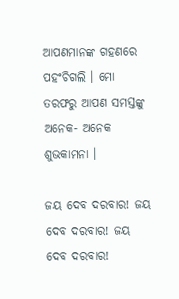ଆପଣମାନଙ୍କ ଗହଣରେ ପହଂଚିଗଲି । ମୋ ତରଫରୁ ଆପଣ ସମସ୍ତଙ୍କୁ ଅନେକ- ଅନେକ ଶୁଭକାମନା ।

ଜୟ ଦେବ ଦରବାର! ଜୟ ଦେବ ଦରବାର! ଜୟ ଦେବ ଦରବାର!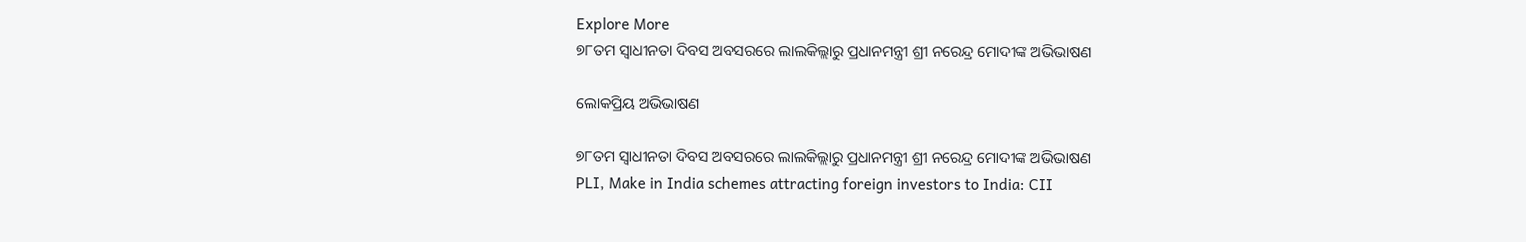Explore More
୭୮ତମ ସ୍ୱାଧୀନତା ଦିବସ ଅବସରରେ ଲାଲକିଲ୍ଲାରୁ ପ୍ରଧାନମନ୍ତ୍ରୀ ଶ୍ରୀ ନରେନ୍ଦ୍ର ମୋଦୀଙ୍କ ଅଭିଭାଷଣ

ଲୋକପ୍ରିୟ ଅଭିଭାଷଣ

୭୮ତମ ସ୍ୱାଧୀନତା ଦିବସ ଅବସରରେ ଲାଲକିଲ୍ଲାରୁ ପ୍ରଧାନମନ୍ତ୍ରୀ ଶ୍ରୀ ନରେନ୍ଦ୍ର ମୋଦୀଙ୍କ ଅଭିଭାଷଣ
PLI, Make in India schemes attracting foreign investors to India: CII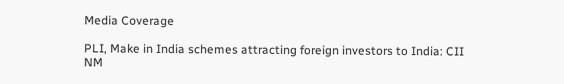Media Coverage

PLI, Make in India schemes attracting foreign investors to India: CII
NM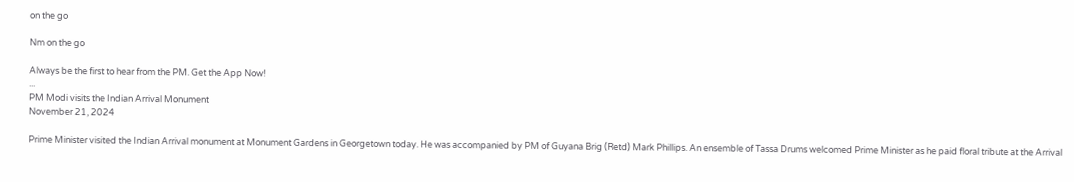on the go

Nm on the go

Always be the first to hear from the PM. Get the App Now!
...
PM Modi visits the Indian Arrival Monument
November 21, 2024

Prime Minister visited the Indian Arrival monument at Monument Gardens in Georgetown today. He was accompanied by PM of Guyana Brig (Retd) Mark Phillips. An ensemble of Tassa Drums welcomed Prime Minister as he paid floral tribute at the Arrival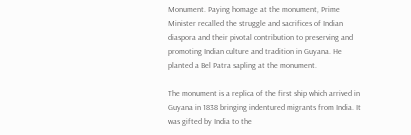Monument. Paying homage at the monument, Prime Minister recalled the struggle and sacrifices of Indian diaspora and their pivotal contribution to preserving and promoting Indian culture and tradition in Guyana. He planted a Bel Patra sapling at the monument.

The monument is a replica of the first ship which arrived in Guyana in 1838 bringing indentured migrants from India. It was gifted by India to the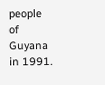people of Guyana in 1991.